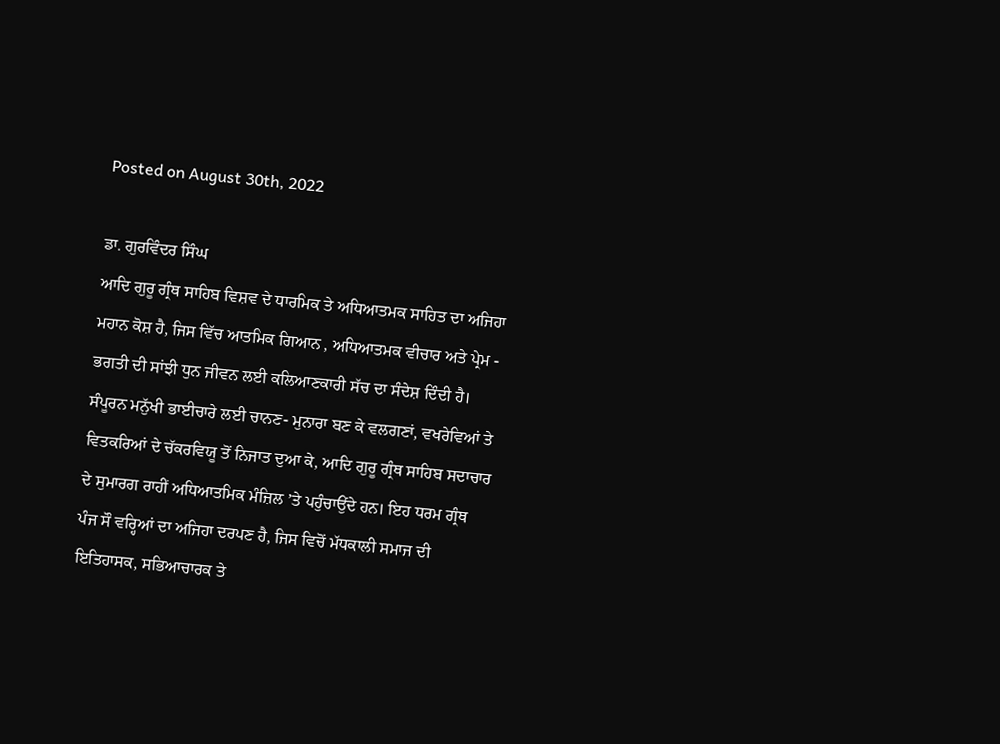Posted on August 30th, 2022

ਡਾ. ਗੁਰਵਿੰਦਰ ਸਿੰਘ
ਆਦਿ ਗੁਰੂ ਗ੍ਰੰਥ ਸਾਹਿਬ ਵਿਸ਼ਵ ਦੇ ਧਾਰਮਿਕ ਤੇ ਅਧਿਆਤਮਕ ਸਾਹਿਤ ਦਾ ਅਜਿਹਾ ਮਹਾਨ ਕੋਸ਼ ਹੈ, ਜਿਸ ਵਿੱਚ ਆਤਮਿਕ ਗਿਆਨ , ਅਧਿਆਤਮਕ ਵੀਚਾਰ ਅਤੇ ਪ੍ਰੇਮ - ਭਗਤੀ ਦੀ ਸਾਂਝੀ ਧੁਨ ਜੀਵਨ ਲਈ ਕਲਿਆਣਕਾਰੀ ਸੱਚ ਦਾ ਸੰਦੇਸ਼ ਦਿੰਦੀ ਹੈ। ਸੰਪੂਰਨ ਮਨੁੱਖੀ ਭਾਈਚਾਰੇ ਲਈ ਚਾਨਣ- ਮੁਨਾਰਾ ਬਣ ਕੇ ਵਲਗਣਾਂ, ਵਖਰੇਵਿਆਂ ਤੇ ਵਿਤਕਰਿਆਂ ਦੇ ਚੱਕਰਵਿਯੂ ਤੋਂ ਨਿਜਾਤ ਦੁਆ ਕੇ, ਆਦਿ ਗੁਰੂ ਗ੍ਰੰਥ ਸਾਹਿਬ ਸਦਾਚਾਰ ਦੇ ਸੁਮਾਰਗ ਰਾਹੀਂ ਅਧਿਆਤਮਿਕ ਮੰਜ਼ਿਲ ’ਤੇ ਪਹੁੰਚਾਉਂਦੇ ਹਨ। ਇਹ ਧਰਮ ਗ੍ਰੰਥ ਪੰਜ ਸੌ ਵਰ੍ਹਿਆਂ ਦਾ ਅਜਿਹਾ ਦਰਪਣ ਹੈ, ਜਿਸ ਵਿਚੋਂ ਮੱਧਕਾਲੀ ਸਮਾਜ ਦੀ ਇਤਿਹਾਸਕ, ਸਭਿਆਚਾਰਕ ਤੇ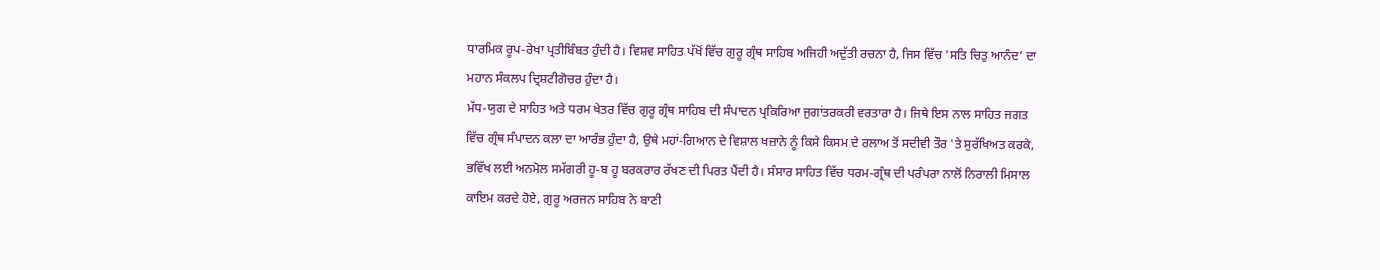ਧਾਰਮਿਕ ਰੂਪ-ਰੇਖਾ ਪ੍ਰਤੀਬਿੰਬਤ ਹੁੰਦੀ ਹੈ। ਵਿਸ਼ਵ ਸਾਹਿਤ ਪੱਖੋਂ ਵਿੱਚ ਗੁਰੂ ਗ੍ਰੰਥ ਸਾਹਿਬ ਅਜਿਹੀ ਅਦੁੱਤੀ ਰਚਨਾ ਹੈ, ਜਿਸ ਵਿੱਚ 'ਸਤਿ ਚਿਤੁ ਆਨੰਦ’ ਦਾ ਮਹਾਨ ਸੰਕਲਪ ਦ੍ਰਿਸ਼ਟੀਗੋਚਰ ਹੁੰਦਾ ਹੈ।
ਮੱਧ-ਯੁਗ ਦੇ ਸਾਹਿਤ ਅਤੇ ਧਰਮ ਖੇਤਰ ਵਿੱਚ ਗੁਰੂ ਗ੍ਰੰਥ ਸਾਹਿਬ ਦੀ ਸੰਪਾਦਨ ਪ੍ਰਕਿਰਿਆ ਜੁਗਾਂਤਰਕਰੀ ਵਰਤਾਰਾ ਹੈ। ਜਿਥੇ ਇਸ ਨਾਲ ਸਾਹਿਤ ਜਗਤ ਵਿੱਚ ਗ੍ਰੰਥ ਸੰਪਾਦਨ ਕਲਾ ਦਾ ਆਰੰਭ ਹੁੰਦਾ ਹੈ, ਉਥੇ ਮਹਾਂ-ਗਿਆਨ ਦੇ ਵਿਸ਼ਾਲ ਖਜ਼ਾਨੇ ਨੂੰ ਕਿਸੇ ਕਿਸਮ ਦੇ ਰਲਾਅ ਤੋਂ ਸਦੀਵੀ ਤੌਰ 'ਤੇ ਸੁਰੱਖਿਅਤ ਕਰਕੇ, ਭਵਿੱਖ ਲਈ ਅਨਮੋਲ ਸਮੱਗਰੀ ਹੂ-ਬ ਹੂ ਬਰਕਰਾਰ ਰੱਖਣ ਦੀ ਪਿਰਤ ਪੈਂਦੀ ਹੈ। ਸੰਸਾਰ ਸਾਹਿਤ ਵਿੱਚ ਧਰਮ-ਗ੍ਰੰਥ ਦੀ ਪਰੰਪਰਾ ਨਾਲੋਂ ਨਿਰਾਲੀ ਮਿਸਾਲ ਕਾਇਮ ਕਰਦੇ ਹੋਏ, ਗੁਰੂ ਅਰਜਨ ਸਾਹਿਬ ਨੇ ਬਾਣੀ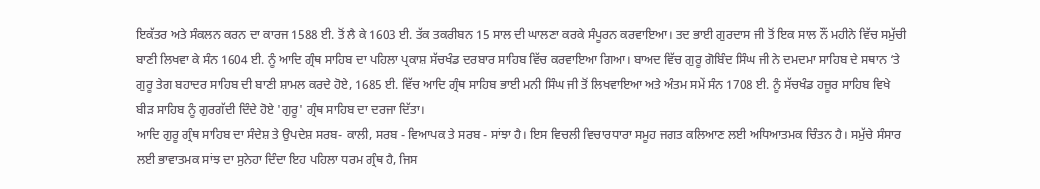ਇਕੱਤਰ ਅਤੇ ਸੰਕਲਨ ਕਰਨ ਦਾ ਕਾਰਜ 1588 ਈ. ਤੋਂ ਲੈ ਕੇ 1603 ਈ. ਤੱਕ ਤਕਰੀਬਨ 15 ਸਾਲ ਦੀ ਘਾਲਣਾ ਕਰਕੇ ਸੰਪੂਰਨ ਕਰਵਾਇਆ। ਤਦ ਭਾਈ ਗੁਰਦਾਸ ਜੀ ਤੋਂ ਇਕ ਸਾਲ ਨੌਂ ਮਹੀਨੇ ਵਿੱਚ ਸਮੁੱਚੀ ਬਾਣੀ ਲਿਖਵਾ ਕੇ ਸੰਨ 1604 ਈ. ਨੂੰ ਆਦਿ ਗ੍ਰੰਥ ਸਾਹਿਬ ਦਾ ਪਹਿਲਾ ਪ੍ਰਕਾਸ਼ ਸੱਚਖੰਡ ਦਰਬਾਰ ਸਾਹਿਬ ਵਿੱਚ ਕਰਵਾਇਆ ਗਿਆ। ਬਾਅਦ ਵਿੱਚ ਗੁਰੂ ਗੋਬਿੰਦ ਸਿੰਘ ਜੀ ਨੇ ਦਮਦਮਾ ਸਾਹਿਬ ਦੇ ਸਥਾਨ ‘ਤੇ ਗੁਰੂ ਤੇਗ ਬਹਾਦਰ ਸਾਹਿਬ ਦੀ ਬਾਣੀ ਸ਼ਾਮਲ ਕਰਦੇ ਹੋਏ, 1685 ਈ. ਵਿੱਚ ਆਦਿ ਗ੍ਰੰਥ ਸਾਹਿਬ ਭਾਈ ਮਨੀ ਸਿੰਘ ਜੀ ਤੋਂ ਲਿਖਵਾਇਆ ਅਤੇ ਅੰਤਮ ਸਮੇਂ ਸੰਨ 1708 ਈ. ਨੂੰ ਸੱਚਖੰਡ ਹਜ਼ੂਰ ਸਾਹਿਬ ਵਿਖੇ ਬੀੜ ਸਾਹਿਬ ਨੂੰ ਗੁਰਗੱਦੀ ਦਿੰਦੇ ਹੋਏ 'ਗੁਰੂ' ਗ੍ਰੰਥ ਸਾਹਿਬ ਦਾ ਦਰਜਾ ਦਿੱਤਾ।
ਆਦਿ ਗੁਰੂ ਗ੍ਰੰਥ ਸਾਹਿਬ ਦਾ ਸੰਦੇਸ਼ ਤੇ ਉਪਦੇਸ਼ ਸਰਬ- ਕਾਲੀ, ਸਰਬ - ਵਿਆਪਕ ਤੇ ਸਰਬ - ਸਾਂਝਾ ਹੈ। ਇਸ ਵਿਚਲੀ ਵਿਚਾਰਧਾਰਾ ਸਮੂਹ ਜਗਤ ਕਲਿਆਣ ਲਈ ਅਧਿਆਤਮਕ ਚਿੰਤਨ ਹੈ। ਸਮੁੱਚੇ ਸੰਸਾਰ ਲਈ ਭਾਵਾਤਮਕ ਸਾਂਝ ਦਾ ਸੁਨੇਹਾ ਦਿੰਦਾ ਇਹ ਪਹਿਲਾ ਧਰਮ ਗ੍ਰੰਥ ਹੈ, ਜਿਸ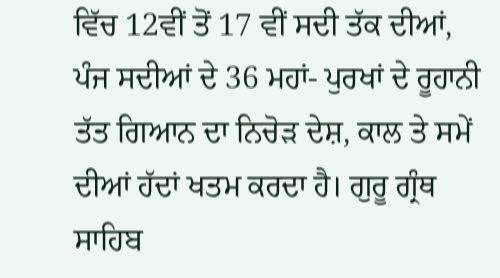ਵਿੱਚ 12ਵੀਂ ਤੋਂ 17 ਵੀਂ ਸਦੀ ਤੱਕ ਦੀਆਂ, ਪੰਜ ਸਦੀਆਂ ਦੇ 36 ਮਹਾਂ- ਪੁਰਖਾਂ ਦੇ ਰੂਹਾਨੀ ਤੱਤ ਗਿਆਨ ਦਾ ਨਿਚੋੜ ਦੇਸ਼, ਕਾਲ ਤੇ ਸਮੇਂ ਦੀਆਂ ਹੱਦਾਂ ਖਤਮ ਕਰਦਾ ਹੈ। ਗੁਰੂ ਗ੍ਰੰਥ ਸਾਹਿਬ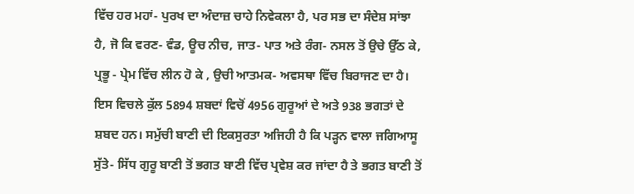ਵਿੱਚ ਹਰ ਮਹਾਂ- ਪੁਰਖ ਦਾ ਅੰਦਾਜ਼ ਚਾਹੇ ਨਿਵੇਕਲਾ ਹੈ, ਪਰ ਸਭ ਦਾ ਸੰਦੇਸ਼ ਸਾਂਝਾ ਹੈ, ਜੋ ਕਿ ਵਰਣ- ਵੰਡ, ਊਚ ਨੀਚ, ਜਾਤ- ਪਾਤ ਅਤੇ ਰੰਗ- ਨਸਲ ਤੋਂ ਉਚੇ ਉੱਠ ਕੇ, ਪ੍ਰਭੂ - ਪ੍ਰੇਮ ਵਿੱਚ ਲੀਨ ਹੋ ਕੇ , ਉਚੀ ਆਤਮਕ- ਅਵਸਥਾ ਵਿੱਚ ਬਿਰਾਜਣ ਦਾ ਹੈ। ਇਸ ਵਿਚਲੇ ਕੁੱਲ 5894 ਸ਼ਬਦਾਂ ਵਿਚੋਂ 4956 ਗੁਰੂਆਂ ਦੇ ਅਤੇ 938 ਭਗਤਾਂ ਦੇ ਸ਼ਬਦ ਹਨ। ਸਮੁੱਚੀ ਬਾਣੀ ਦੀ ਇਕਸੁਰਤਾ ਅਜਿਹੀ ਹੈ ਕਿ ਪੜ੍ਹਨ ਵਾਲਾ ਜਗਿਆਸੂ ਸੁੱਤੇ- ਸਿੱਧ ਗੁਰੂ ਬਾਣੀ ਤੋਂ ਭਗਤ ਬਾਣੀ ਵਿੱਚ ਪ੍ਰਵੇਸ਼ ਕਰ ਜਾਂਦਾ ਹੈ ਤੇ ਭਗਤ ਬਾਣੀ ਤੋਂ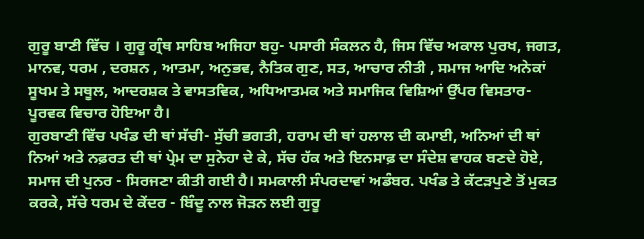ਗੁਰੂ ਬਾਣੀ ਵਿੱਚ । ਗੁਰੂ ਗ੍ਰੰਥ ਸਾਹਿਬ ਅਜਿਹਾ ਬਹੁ- ਪਸਾਰੀ ਸੰਕਲਨ ਹੈ, ਜਿਸ ਵਿੱਚ ਅਕਾਲ ਪੁਰਖ, ਜਗਤ, ਮਾਨਵ, ਧਰਮ , ਦਰਸ਼ਨ , ਆਤਮਾ, ਅਨੁਭਵ, ਨੈਤਿਕ ਗੁਣ, ਸਤ, ਆਚਾਰ ਨੀਤੀ , ਸਮਾਜ ਆਦਿ ਅਨੇਕਾਂ ਸੂਖਮ ਤੇ ਸਥੂਲ, ਆਦਰਸ਼ਕ ਤੇ ਵਾਸਤਵਿਕ, ਅਧਿਆਤਮਕ ਅਤੇ ਸਮਾਜਿਕ ਵਿਸ਼ਿਆਂ ਉੱਪਰ ਵਿਸਤਾਰ- ਪੂਰਵਕ ਵਿਚਾਰ ਹੋਇਆ ਹੈ।
ਗੁਰਬਾਣੀ ਵਿੱਚ ਪਖੰਡ ਦੀ ਥਾਂ ਸੱਚੀ- ਸੁੱਚੀ ਭਗਤੀ, ਹਰਾਮ ਦੀ ਥਾਂ ਹਲਾਲ ਦੀ ਕਮਾਈ, ਅਨਿਆਂ ਦੀ ਥਾਂ ਨਿਆਂ ਅਤੇ ਨਫ਼ਰਤ ਦੀ ਥਾਂ ਪ੍ਰੇਮ ਦਾ ਸੁਨੇਹਾ ਦੇ ਕੇ, ਸੱਚ ਹੱਕ ਅਤੇ ਇਨਸਾਫ਼ ਦਾ ਸੰਦੇਸ਼ ਵਾਹਕ ਬਣਦੇ ਹੋਏ, ਸਮਾਜ ਦੀ ਪੁਨਰ - ਸਿਰਜਣਾ ਕੀਤੀ ਗਈ ਹੈ। ਸਮਕਾਲੀ ਸੰਪਰਦਾਵਾਂ ਅਡੰਬਰ. ਪਖੰਡ ਤੇ ਕੱਟੜਪੁਣੇ ਤੋਂ ਮੁਕਤ ਕਰਕੇ, ਸੱਚੇ ਧਰਮ ਦੇ ਕੇਂਦਰ - ਬਿੰਦੂ ਨਾਲ ਜੋੜਨ ਲਈ ਗੁਰੂ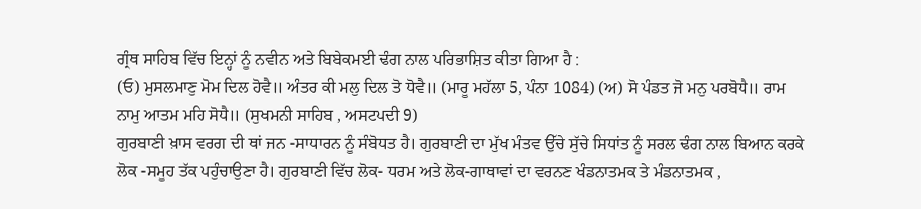ਗ੍ਰੰਥ ਸਾਹਿਬ ਵਿੱਚ ਇਨ੍ਹਾਂ ਨੂੰ ਨਵੀਨ ਅਤੇ ਬਿਬੇਕਮਈ ਢੰਗ ਨਾਲ ਪਰਿਭਾਸ਼ਿਤ ਕੀਤਾ ਗਿਆ ਹੈ :
(ਓ) ਮੁਸਲਮਾਣੁ ਮੋਮ ਦਿਲ ਹੋਵੈ॥ ਅੰਤਰ ਕੀ ਮਲੁ ਦਿਲ ਤੋ ਧੋਵੈ॥ (ਮਾਰੂ ਮਹੱਲਾ 5, ਪੰਨਾ 1084) (ਅ) ਸੋ ਪੰਡਤ ਜੋ ਮਨੁ ਪਰਬੋਧੈ॥ ਰਾਮ ਨਾਮੁ ਆਤਮ ਮਹਿ ਸੋਧੈ॥ (ਸੁਖਮਨੀ ਸਾਹਿਬ , ਅਸਟਪਦੀ 9)
ਗੁਰਬਾਣੀ ਖ਼ਾਸ ਵਰਗ ਦੀ ਥਾਂ ਜਨ -ਸਾਧਾਰਨ ਨੂੰ ਸੰਬੋਧਤ ਹੈ। ਗੁਰਬਾਣੀ ਦਾ ਮੁੱਖ ਮੰਤਵ ਉੱਚੇ ਸੁੱਚੇ ਸਿਧਾਂਤ ਨੂੰ ਸਰਲ ਢੰਗ ਨਾਲ ਬਿਆਨ ਕਰਕੇ ਲੋਕ -ਸਮੂਹ ਤੱਕ ਪਹੁੰਚਾਉਣਾ ਹੈ। ਗੁਰਬਾਣੀ ਵਿੱਚ ਲੋਕ- ਧਰਮ ਅਤੇ ਲੋਕ-ਗਾਥਾਵਾਂ ਦਾ ਵਰਨਣ ਖੰਡਨਾਤਮਕ ਤੇ ਮੰਡਨਾਤਮਕ ,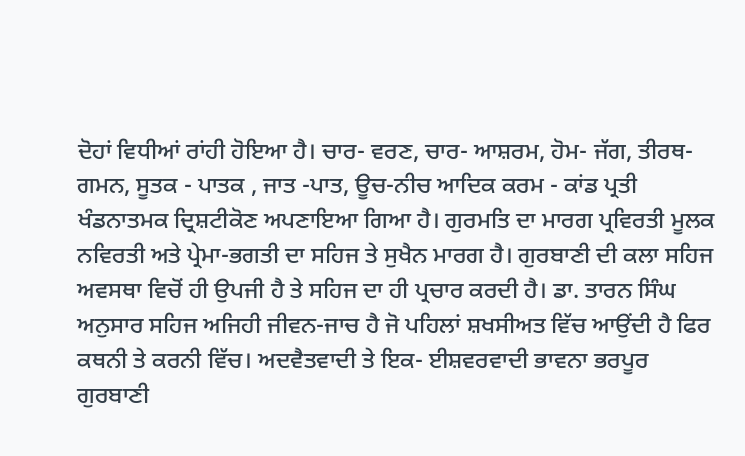ਦੋਹਾਂ ਵਿਧੀਆਂ ਰਾਂਹੀ ਹੋਇਆ ਹੈ। ਚਾਰ- ਵਰਣ, ਚਾਰ- ਆਸ਼ਰਮ, ਹੋਮ- ਜੱਗ, ਤੀਰਥ- ਗਮਨ, ਸੂਤਕ - ਪਾਤਕ , ਜਾਤ -ਪਾਤ, ਊਚ-ਨੀਚ ਆਦਿਕ ਕਰਮ - ਕਾਂਡ ਪ੍ਰਤੀ ਖੰਡਨਾਤਮਕ ਦ੍ਰਿਸ਼ਟੀਕੋਣ ਅਪਣਾਇਆ ਗਿਆ ਹੈ। ਗੁਰਮਤਿ ਦਾ ਮਾਰਗ ਪ੍ਰਵਿਰਤੀ ਮੂਲਕ ਨਵਿਰਤੀ ਅਤੇ ਪ੍ਰੇਮਾ-ਭਗਤੀ ਦਾ ਸਹਿਜ ਤੇ ਸੁਖੈਨ ਮਾਰਗ ਹੈ। ਗੁਰਬਾਣੀ ਦੀ ਕਲਾ ਸਹਿਜ ਅਵਸਥਾ ਵਿਚੋਂ ਹੀ ਉਪਜੀ ਹੈ ਤੇ ਸਹਿਜ ਦਾ ਹੀ ਪ੍ਰਚਾਰ ਕਰਦੀ ਹੈ। ਡਾ. ਤਾਰਨ ਸਿੰਘ ਅਨੁਸਾਰ ਸਹਿਜ ਅਜਿਹੀ ਜੀਵਨ-ਜਾਚ ਹੈ ਜੋ ਪਹਿਲਾਂ ਸ਼ਖਸੀਅਤ ਵਿੱਚ ਆਉਂਦੀ ਹੈ ਫਿਰ ਕਥਨੀ ਤੇ ਕਰਨੀ ਵਿੱਚ। ਅਦਵੈਤਵਾਦੀ ਤੇ ਇਕ- ਈਸ਼ਵਰਵਾਦੀ ਭਾਵਨਾ ਭਰਪੂਰ ਗੁਰਬਾਣੀ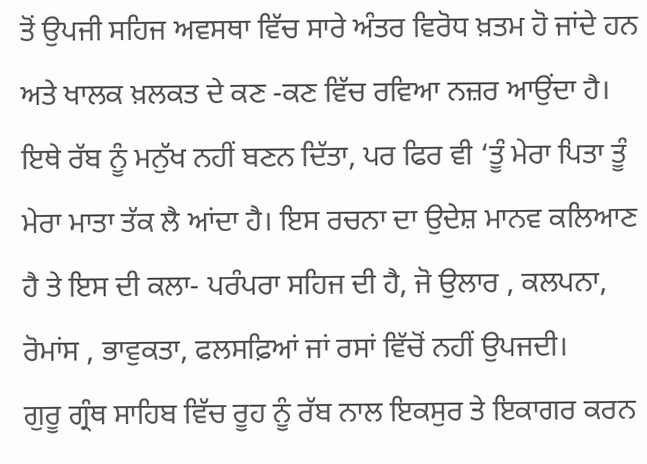ਤੋਂ ਉਪਜੀ ਸਹਿਜ ਅਵਸਥਾ ਵਿੱਚ ਸਾਰੇ ਅੰਤਰ ਵਿਰੋਧ ਖ਼ਤਮ ਹੋ ਜਾਂਦੇ ਹਨ ਅਤੇ ਖਾਲਕ ਖ਼ਲਕਤ ਦੇ ਕਣ -ਕਣ ਵਿੱਚ ਰਵਿਆ ਨਜ਼ਰ ਆਉਂਦਾ ਹੈ। ਇਥੇ ਰੱਬ ਨੂੰ ਮਨੁੱਖ ਨਹੀਂ ਬਣਨ ਦਿੱਤਾ, ਪਰ ਫਿਰ ਵੀ ‘ਤੂੰ ਮੇਰਾ ਪਿਤਾ ਤੂੰ ਮੇਰਾ ਮਾਤਾ ਤੱਕ ਲੈ ਆਂਦਾ ਹੈ। ਇਸ ਰਚਨਾ ਦਾ ਉਦੇਸ਼ ਮਾਨਵ ਕਲਿਆਣ ਹੈ ਤੇ ਇਸ ਦੀ ਕਲਾ- ਪਰੰਪਰਾ ਸਹਿਜ ਦੀ ਹੈ, ਜੋ ਉਲਾਰ , ਕਲਪਨਾ, ਰੋਮਾਂਸ , ਭਾਵੁਕਤਾ, ਫਲਸਫ਼ਿਆਂ ਜਾਂ ਰਸਾਂ ਵਿੱਚੋਂ ਨਹੀਂ ਉਪਜਦੀ।
ਗੁਰੂ ਗ੍ਰੰਥ ਸਾਹਿਬ ਵਿੱਚ ਰੂਹ ਨੂੰ ਰੱਬ ਨਾਲ ਇਕਸੁਰ ਤੇ ਇਕਾਗਰ ਕਰਨ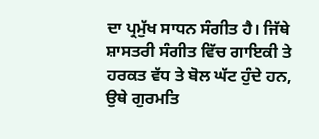ਦਾ ਪ੍ਰਮੁੱਖ ਸਾਧਨ ਸੰਗੀਤ ਹੈ। ਜਿੱਥੇ ਸ਼ਾਸਤਰੀ ਸੰਗੀਤ ਵਿੱਚ ਗਾਇਕੀ ਤੇ ਹਰਕਤ ਵੱਧ ਤੇ ਬੋਲ ਘੱਟ ਹੁੰਦੇ ਹਨ, ਉਥੇ ਗੁਰਮਤਿ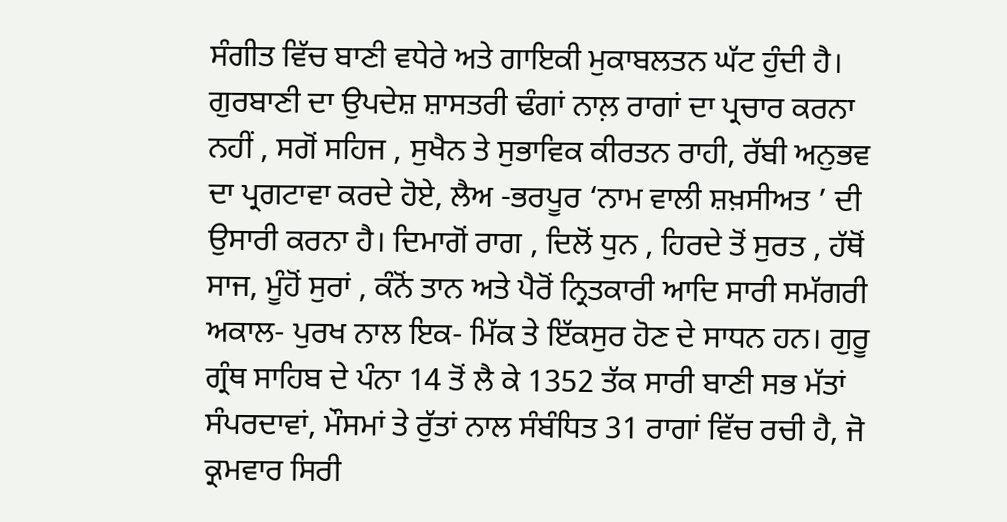ਸੰਗੀਤ ਵਿੱਚ ਬਾਣੀ ਵਧੇਰੇ ਅਤੇ ਗਾਇਕੀ ਮੁਕਾਬਲਤਨ ਘੱਟ ਹੁੰਦੀ ਹੈ। ਗੁਰਬਾਣੀ ਦਾ ਉਪਦੇਸ਼ ਸ਼ਾਸਤਰੀ ਢੰਗਾਂ ਨਾਲ਼ ਰਾਗਾਂ ਦਾ ਪ੍ਰਚਾਰ ਕਰਨਾ ਨਹੀਂ , ਸਗੋਂ ਸਹਿਜ , ਸੁਖੈਨ ਤੇ ਸੁਭਾਵਿਕ ਕੀਰਤਨ ਰਾਹੀ, ਰੱਬੀ ਅਨੁਭਵ ਦਾ ਪ੍ਰਗਟਾਵਾ ਕਰਦੇ ਹੋਏ, ਲੈਅ -ਭਰਪੂਰ ‘ਨਾਮ ਵਾਲੀ ਸ਼ਖ਼ਸੀਅਤ ’ ਦੀ ਉਸਾਰੀ ਕਰਨਾ ਹੈ। ਦਿਮਾਗੋਂ ਰਾਗ , ਦਿਲੋਂ ਧੁਨ , ਹਿਰਦੇ ਤੋਂ ਸੁਰਤ , ਹੱਥੋਂ ਸਾਜ, ਮੂੰਹੋਂ ਸੁਰਾਂ , ਕੰਨੋਂ ਤਾਨ ਅਤੇ ਪੈਰੋਂ ਨ੍ਰਿਤਕਾਰੀ ਆਦਿ ਸਾਰੀ ਸਮੱਗਰੀ ਅਕਾਲ- ਪੁਰਖ ਨਾਲ ਇਕ- ਮਿੱਕ ਤੇ ਇੱਕਸੁਰ ਹੋਣ ਦੇ ਸਾਧਨ ਹਨ। ਗੁਰੂ ਗ੍ਰੰਥ ਸਾਹਿਬ ਦੇ ਪੰਨਾ 14 ਤੋਂ ਲੈ ਕੇ 1352 ਤੱਕ ਸਾਰੀ ਬਾਣੀ ਸਭ ਮੱਤਾਂ ਸੰਪਰਦਾਵਾਂ, ਮੌਸਮਾਂ ਤੇ ਰੁੱਤਾਂ ਨਾਲ ਸੰਬੰਧਿਤ 31 ਰਾਗਾਂ ਵਿੱਚ ਰਚੀ ਹੈ, ਜੋ ਕ੍ਰਮਵਾਰ ਸਿਰੀ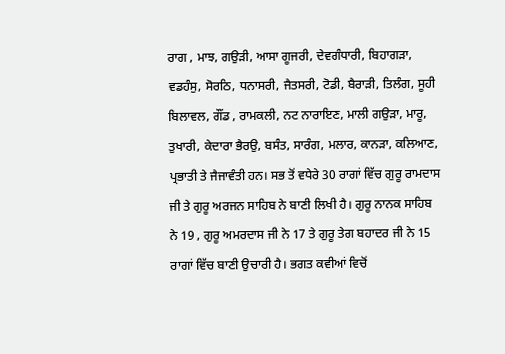ਰਾਗ , ਮਾਝ, ਗਉੜੀ, ਆਸਾ ਗੂਜਰੀ, ਦੇਵਗੰਧਾਰੀ, ਬਿਹਾਗੜਾ, ਵਡਹੰਸੁ, ਸੋਰਠਿ, ਧਨਾਸਰੀ, ਜੈਤਸਰੀ, ਟੋਡੀ, ਬੈਰਾੜੀ, ਤਿਲੰਗ, ਸੂਹੀ ਬਿਲਾਵਲ, ਗੌਂਡ , ਰਾਮਕਲੀ, ਨਟ ਨਾਰਾਇਣ, ਮਾਲੀ ਗਉੜਾ, ਮਾਰੂ, ਤੁਖਾਰੀ, ਕੇਦਾਰਾ ਭੈਰਉ, ਬਸੰਤ, ਸਾਰੰਗ, ਮਲਾਰ, ਕਾਨੜਾ, ਕਲਿਆਣ, ਪ੍ਰਭਾਤੀ ਤੇ ਜੈਜਾਵੰਤੀ ਹਨ। ਸਭ ਤੋਂ ਵਧੇਰੇ 30 ਰਾਗਾਂ ਵਿੱਚ ਗੁਰੂ ਰਾਮਦਾਸ ਜੀ ਤੇ ਗੁਰੂ ਅਰਜਨ ਸਾਹਿਬ ਨੇ ਬਾਣੀ ਲਿਖੀ ਹੈ। ਗੁਰੂ ਨਾਨਕ ਸਾਹਿਬ ਨੇ 19 , ਗੁਰੂ ਅਮਰਦਾਸ ਜੀ ਨੇ 17 ਤੇ ਗੁਰੂ ਤੇਗ ਬਹਾਦਰ ਜੀ ਨੇ 15 ਰਾਗਾਂ ਵਿੱਚ ਬਾਣੀ ਉਚਾਰੀ ਹੈ। ਭਗਤ ਕਵੀਆਂ ਵਿਚੋਂ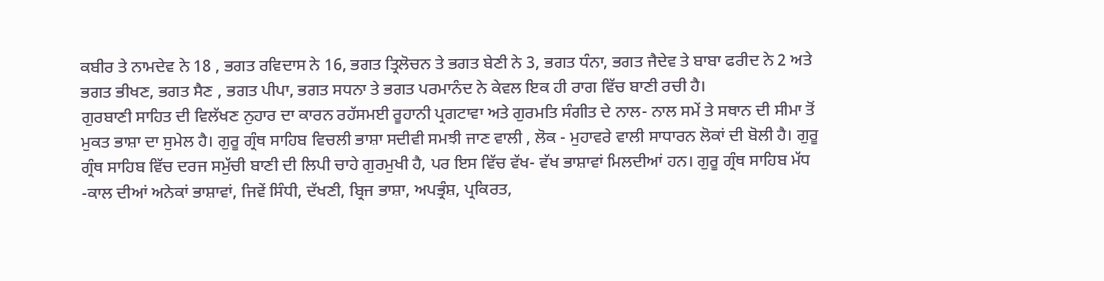ਕਬੀਰ ਤੇ ਨਾਮਦੇਵ ਨੇ 18 , ਭਗਤ ਰਵਿਦਾਸ ਨੇ 16, ਭਗਤ ਤ੍ਰਿਲੋਚਨ ਤੇ ਭਗਤ ਬੇਣੀ ਨੇ 3, ਭਗਤ ਧੰਨਾ, ਭਗਤ ਜੈਦੇਵ ਤੇ ਬਾਬਾ ਫਰੀਦ ਨੇ 2 ਅਤੇ ਭਗਤ ਭੀਖਣ, ਭਗਤ ਸੈਣ , ਭਗਤ ਪੀਪਾ, ਭਗਤ ਸਧਨਾ ਤੇ ਭਗਤ ਪਰਮਾਨੰਦ ਨੇ ਕੇਵਲ ਇਕ ਹੀ ਰਾਗ ਵਿੱਚ ਬਾਣੀ ਰਚੀ ਹੈ।
ਗੁਰਬਾਣੀ ਸਾਹਿਤ ਦੀ ਵਿਲੱਖਣ ਨੁਹਾਰ ਦਾ ਕਾਰਨ ਰਹੱਸਮਈ ਰੂਹਾਨੀ ਪ੍ਰਗਟਾਵਾ ਅਤੇ ਗੁਰਮਤਿ ਸੰਗੀਤ ਦੇ ਨਾਲ- ਨਾਲ ਸਮੇਂ ਤੇ ਸਥਾਨ ਦੀ ਸੀਮਾ ਤੋਂ ਮੁਕਤ ਭਾਸ਼ਾ ਦਾ ਸੁਮੇਲ ਹੈ। ਗੁਰੂ ਗ੍ਰੰਥ ਸਾਹਿਬ ਵਿਚਲੀ ਭਾਸ਼ਾ ਸਦੀਵੀ ਸਮਝੀ ਜਾਣ ਵਾਲੀ , ਲੋਕ - ਮੁਹਾਵਰੇ ਵਾਲੀ ਸਾਧਾਰਨ ਲੋਕਾਂ ਦੀ ਬੋਲੀ ਹੈ। ਗੁਰੂ ਗ੍ਰੰਥ ਸਾਹਿਬ ਵਿੱਚ ਦਰਜ ਸਮੁੱਚੀ ਬਾਣੀ ਦੀ ਲਿਪੀ ਚਾਹੇ ਗੁਰਮੁਖੀ ਹੈ, ਪਰ ਇਸ ਵਿੱਚ ਵੱਖ- ਵੱਖ ਭਾਸ਼ਾਵਾਂ ਮਿਲਦੀਆਂ ਹਨ। ਗੁਰੂ ਗ੍ਰੰਥ ਸਾਹਿਬ ਮੱਧ -ਕਾਲ ਦੀਆਂ ਅਨੇਕਾਂ ਭਾਸ਼ਾਵਾਂ, ਜਿਵੇਂ ਸਿੰਧੀ, ਦੱਖਣੀ, ਬ੍ਰਿਜ ਭਾਸ਼ਾ, ਅਪਭ੍ਰੰਸ਼, ਪ੍ਰਕਿਰਤ,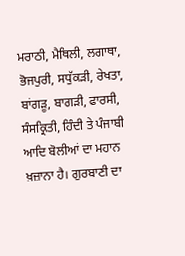ਮਰਾਠੀ, ਮੈਥਿਲੀ, ਲਗਾਥਾ, ਭੋਜਪੁਰੀ, ਸਧੁੱਕੜੀ, ਰੇਖਤਾ, ਬਾਂਗੜੂ, ਬਾਗੜੀ, ਫਾਰਸੀ, ਸੰਸਕ੍ਰਿਤੀ, ਹਿੰਦੀ ਤੇ ਪੰਜਾਬੀ ਆਦਿ ਬੋਲੀਆਂ ਦਾ ਮਹਾਨ ਖ਼ਜ਼ਾਨਾ ਹੈ। ਗੁਰਬਾਣੀ ਦਾ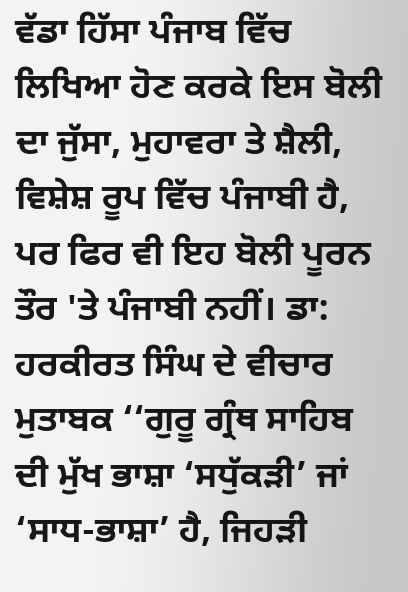ਵੱਡਾ ਹਿੱਸਾ ਪੰਜਾਬ ਵਿੱਚ ਲਿਖਿਆ ਹੋਣ ਕਰਕੇ ਇਸ ਬੋਲੀ ਦਾ ਜੁੱਸਾ, ਮੁਹਾਵਰਾ ਤੇ ਸ਼ੈਲੀ, ਵਿਸ਼ੇਸ਼ ਰੂਪ ਵਿੱਚ ਪੰਜਾਬੀ ਹੈ, ਪਰ ਫਿਰ ਵੀ ਇਹ ਬੋਲੀ ਪੂਰਨ ਤੌਰ 'ਤੇ ਪੰਜਾਬੀ ਨਹੀਂ। ਡਾ: ਹਰਕੀਰਤ ਸਿੰਘ ਦੇ ਵੀਚਾਰ ਮੁਤਾਬਕ ‘‘ਗੁਰੂ ਗ੍ਰੰਥ ਸਾਹਿਬ ਦੀ ਮੁੱਖ ਭਾਸ਼ਾ ‘ਸਧੁੱਕੜੀ’ ਜਾਂ ‘ਸਾਧ-ਭਾਸ਼ਾ’ ਹੈ, ਜਿਹੜੀ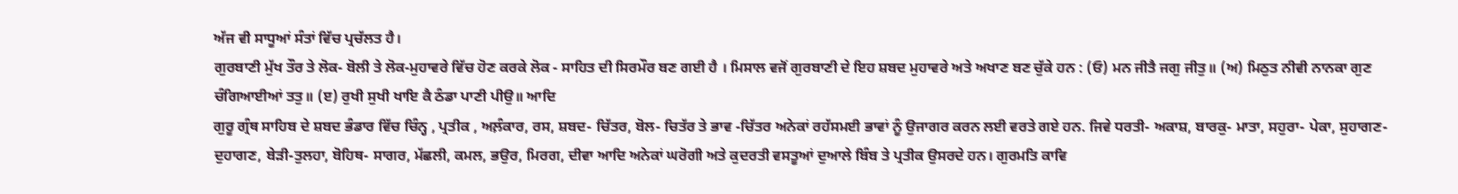ਅੱਜ ਵੀ ਸਾਧੂਆਂ ਸੰਤਾਂ ਵਿੱਚ ਪ੍ਰਚੱਲਤ ਹੈ।
ਗੁਰਬਾਣੀ ਮੁੱਖ ਤੌਰ ਤੇ ਲੋਕ- ਬੋਲੀ ਤੇ ਲੋਕ-ਮੁਹਾਵਰੇ ਵਿੱਚ ਹੋਣ ਕਰਕੇ ਲੋਕ - ਸਾਹਿਤ ਦੀ ਸਿਰਮੌਰ ਬਣ ਗਈ ਹੈ । ਮਿਸਾਲ ਵਜੋਂ ਗੁਰਬਾਣੀ ਦੇ ਇਹ ਸ਼ਬਦ ਮੁਹਾਵਰੇ ਅਤੇ ਅਖਾਣ ਬਣ ਚੁੱਕੇ ਹਨ : (ਓ) ਮਨ ਜੀਤੈ ਜਗੁ ਜੀਤੁ॥ (ਅ) ਮਿਠੁਤ ਨੀਵੀ ਨਾਨਕਾ ਗੁਣ ਚੰਗਿਆਈਆਂ ਤਤੁ॥ (ੲ) ਰੁਖੀ ਸੁਖੀ ਖਾਇ ਕੈ ਠੰਡਾ ਪਾਣੀ ਪੀਉ॥ ਆਦਿ
ਗੁਰੂ ਗ੍ਰੰਥ ਸਾਹਿਬ ਦੇ ਸ਼ਬਦ ਭੰਡਾਰ ਵਿੱਚ ਚਿੰਨ੍ਹ , ਪ੍ਰਤੀਕ , ਅਲ਼ੰਕਾਰ, ਰਸ, ਸ਼ਬਦ- ਚਿੱਤਰ, ਬੋਲ- ਚਿਤੱਰ ਤੇ ਭਾਵ -ਚਿੱਤਰ ਅਨੇਕਾਂ ਰਹੱਸਮਈ ਭਾਵਾਂ ਨੂੰ ਉਜਾਗਰ ਕਰਨ ਲਈ ਵਰਤੇ ਗਏ ਹਨ. ਜਿਵੇ ਧਰਤੀ- ਅਕਾਸ਼, ਬਾਰਕੁ- ਮਾਤਾ, ਸਹੁਰਾ- ਪੇਕਾ, ਸੁਹਾਗਣ-ਦੁਹਾਗਣ, ਬੇੜੀ-ਤੁਲਹਾ, ਬੋਹਿਥ- ਸਾਗਰ, ਮੱਛਲੀ, ਕਮਲ, ਭਉਰ, ਮਿਰਗ, ਦੀਵਾ ਆਦਿ ਅਨੇਕਾਂ ਘਰੋਗੀ ਅਤੇ ਕੁਦਰਤੀ ਵਸਤੂਆਂ ਦੁਆਲੇ ਬਿੰਬ ਤੇ ਪ੍ਰਤੀਕ ਉਸਰਦੇ ਹਨ। ਗੁਰਮਤਿ ਕਾਵਿ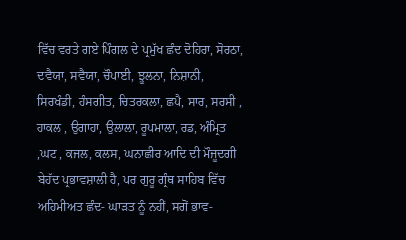ਵਿੱਚ ਵਰਤੇ ਗਏ ਪਿੰਗਲ ਦੇ ਪ੍ਰਮੁੱਖ ਛੰਦ ਦੋਹਿਰਾ, ਸੋਰਠਾ, ਦਵੈਯਾ, ਸਵੈਯਾ, ਚੌਪਾਈ, ਝੂਲਨਾ, ਨਿਸ਼ਾਨੀ, ਸਿਰਖੰਡੀ, ਹੰਸਗੀਤ, ਚਿਤਰਕਲਾ, ਛਪੈ, ਸਾਰ, ਸਰਸੀ , ਹਾਕਲ , ਉਗਾਹਾ, ਉਲਾਲਾ, ਰੂਪਮਾਲਾ, ਰਡ, ਅੰਮ੍ਰਿਤ ,ਘਟ , ਕਜਲ, ਕਲਸ, ਘਨਾਛੀਰ ਆਦਿ ਦੀ ਮੌਜੂਦਗੀ ਬੇਹੱਦ ਪ੍ਰਭਾਵਸ਼ਾਲੀ ਹੈ, ਪਰ ਗੁਰੂ ਗ੍ਰੰਥ ਸਾਹਿਬ ਵਿੱਚ ਅਹਿਮੀਅਤ ਛੰਦ- ਘਾੜਤ ਨੂੰ ਨਹੀਂ, ਸਗੋਂ ਭਾਵ-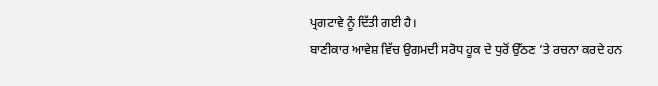ਪ੍ਰਗਟਾਵੇ ਨੂੰ ਦਿੱਤੀ ਗਈ ਹੈ।
ਬਾਣੀਕਾਰ ਆਵੇਸ਼ ਵਿੱਚ ਉਗਮਦੀ ਸਰੋਧ ਹੂਕ ਦੇ ਧੁਰੋਂ ਉੱਠਣ ’ਤੇ ਰਚਨਾ ਕਰਦੇ ਹਨ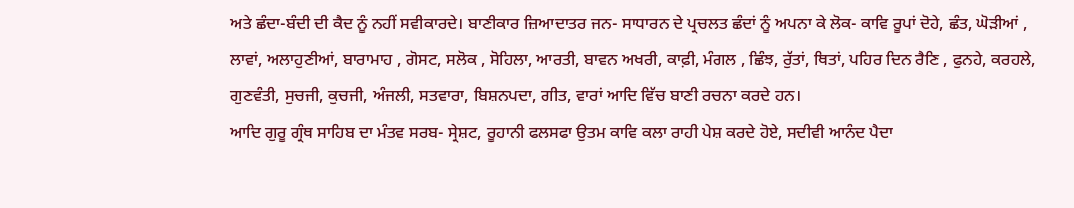ਅਤੇ ਛੰਦਾ-ਬੰਦੀ ਦੀ ਕੈਦ ਨੂੰ ਨਹੀਂ ਸਵੀਕਾਰਦੇ। ਬਾਣੀਕਾਰ ਜ਼ਿਆਦਾਤਰ ਜਨ- ਸਾਧਾਰਨ ਦੇ ਪ੍ਰਚਲਤ ਛੰਦਾਂ ਨੂੰ ਅਪਨਾ ਕੇ ਲੋਕ- ਕਾਵਿ ਰੂਪਾਂ ਦੋਹੇ, ਛੰਤ, ਘੋੜੀਆਂ , ਲਾਵਾਂ, ਅਲਾਹੁਣੀਆਂ, ਬਾਰਾਮਾਹ , ਗੋਸਟ, ਸਲੋਕ , ਸੋਹਿਲਾ, ਆਰਤੀ, ਬਾਵਨ ਅਖਰੀ, ਕਾਫ਼ੀ, ਮੰਗਲ , ਛਿੰਝ, ਰੁੱਤਾਂ, ਥਿਤਾਂ, ਪਹਿਰ ਦਿਨ ਰੈਣਿ , ਫੁਨਹੇ, ਕਰਹਲੇ, ਗੁਣਵੰਤੀ, ਸੁਚਜੀ, ਕੁਚਜੀ, ਅੰਜਲੀ, ਸਤਵਾਰਾ, ਬਿਸ਼ਨਪਦਾ, ਗੀਤ, ਵਾਰਾਂ ਆਦਿ ਵਿੱਚ ਬਾਣੀ ਰਚਨਾ ਕਰਦੇ ਹਨ।
ਆਦਿ ਗੁਰੂ ਗ੍ਰੰਥ ਸਾਹਿਬ ਦਾ ਮੰਤਵ ਸਰਬ- ਸ੍ਰੇਸ਼ਟ, ਰੂਹਾਨੀ ਫਲਸਫਾ ਉਤਮ ਕਾਵਿ ਕਲਾ ਰਾਹੀ ਪੇਸ਼ ਕਰਦੇ ਹੋਏ, ਸਦੀਵੀ ਆਨੰਦ ਪੈਦਾ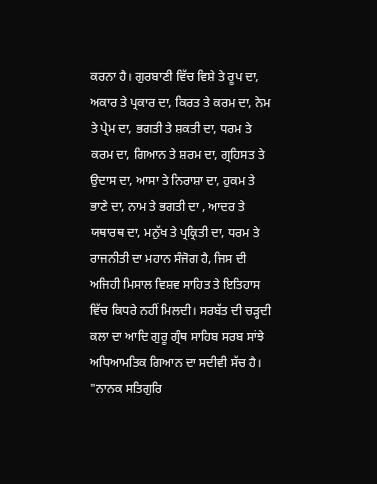ਕਰਨਾ ਹੈ। ਗੁਰਬਾਣੀ ਵਿੱਚ ਵਿਸ਼ੇ ਤੇ ਰੂਪ ਦਾ, ਅਕਾਰ ਤੇ ਪ੍ਰਕਾਰ ਦਾ, ਕਿਰਤ ਤੇ ਕਰਮ ਦਾ, ਨੇਮ ਤੇ ਪ੍ਰੇਮ ਦਾ, ਭਗਤੀ ਤੇ ਸ਼ਕਤੀ ਦਾ, ਧਰਮ ਤੇ ਕਰਮ ਦਾ, ਗਿਆਨ ਤੇ ਸ਼ਰਮ ਦਾ, ਗ੍ਰਹਿਸਤ ਤੇ ਉਦਾਸ ਦਾ, ਆਸਾ ਤੇ ਨਿਰਾਸ਼ਾ ਦਾ, ਹੁਕਮ ਤੇ ਭਾਣੇ ਦਾ, ਨਾਮ ਤੇ ਭਗਤੀ ਦਾ , ਆਦਰ ਤੇ ਯਥਾਰਥ ਦਾ, ਮਨੁੱਖ ਤੇ ਪ੍ਰਕ੍ਰਿਤੀ ਦਾ, ਧਰਮ ਤੇ ਰਾਜਨੀਤੀ ਦਾ ਮਹਾਨ ਸੰਜੋਗ ਹੈ, ਜਿਸ ਦੀ ਅਜਿਹੀ ਮਿਸਾਲ ਵਿਸ਼ਵ ਸਾਹਿਤ ਤੇ ਇਤਿਹਾਸ ਵਿੱਚ ਕਿਧਰੇ ਨਹੀਂ ਮਿਲਦੀ। ਸਰਬੱਤ ਦੀ ਚੜ੍ਹਦੀ ਕਲਾ ਦਾ ਆਦਿ ਗੁਰੂ ਗ੍ਰੰਥ ਸਾਹਿਬ ਸਰਬ ਸਾਂਝੇ ਅਧਿਆਮਤਿਕ ਗਿਆਨ ਦਾ ਸਦੀਵੀ ਸੱਚ ਹੈ।
"ਨਾਨਕ ਸਤਿਗੁਰਿ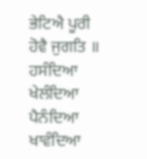ਭੇਟਿਐ ਪੂਰੀ ਹੋਵੈ ਜੁਗਤਿ ॥ ਹਸੰਦਿਆ ਖੇਲੰਦਿਆ ਪੈਨੰਦਿਆ ਖਾਵੰਦਿਆ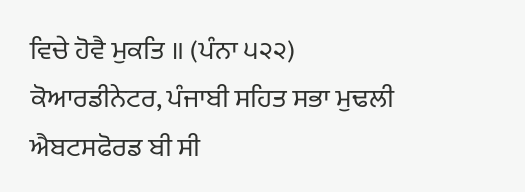ਵਿਚੇ ਹੋਵੈ ਮੁਕਤਿ ॥ (ਪੰਨਾ ੫੨੨)
ਕੋਆਰਡੀਨੇਟਰ, ਪੰਜਾਬੀ ਸਹਿਤ ਸਭਾ ਮੁਢਲੀ ਐਬਟਸਫੋਰਡ ਬੀ ਸੀ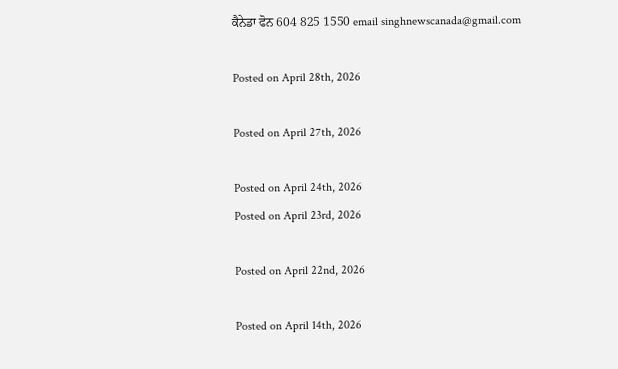ਕੈਨੇਡਾ ਫੋਨ 604 825 1550 email singhnewscanada@gmail.com

Posted on April 28th, 2026

Posted on April 27th, 2026

Posted on April 24th, 2026
Posted on April 23rd, 2026

Posted on April 22nd, 2026

Posted on April 14th, 2026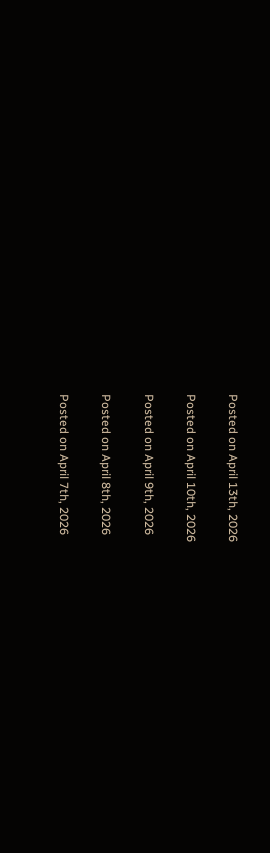Posted on April 13th, 2026

Posted on April 10th, 2026

Posted on April 9th, 2026

Posted on April 8th, 2026

Posted on April 7th, 2026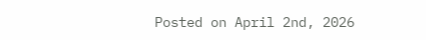Posted on April 2nd, 2026